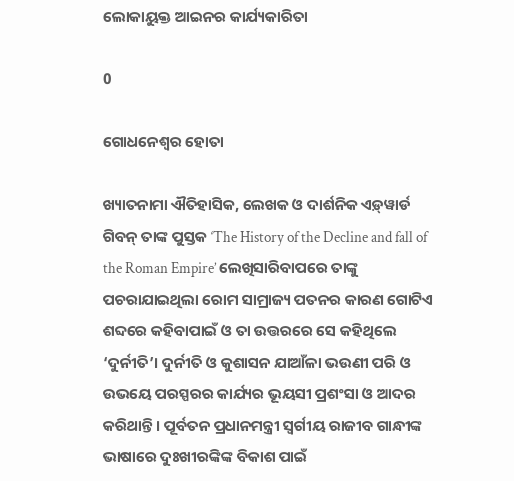ଲୋକାୟୁକ୍ତ ଆଇନର କାର୍ଯ୍ୟକାରିତା

0

ଗୋଧନେଶ୍ବର ହୋତା

ଖ୍ୟାତନାମା ଐତିହାସିକ, ଲେଖକ ଓ ଦାର୍ଶନିକ ଏଡ଼୍‌ୱାର୍ଡ ଗିବନ୍‌ ତାଙ୍କ ପୁସ୍ତକ ‘The History of the Decline and fall of the Roman Empire’ ଲେଖିସାରିବାପରେ ତାଙ୍କୁ ପଚରାଯାଇଥିଲା ରୋମ ସାମ୍ରାଜ୍ୟ ପତନର କାରଣ ଗୋଟିଏ ଶବ୍ଦରେ କହିବାପାଇଁ ଓ ତା ଉତ୍ତରରେ ସେ କହିଥିଲେ ‘ଦୁର୍ନୀତି’। ଦୁର୍ନୀତି ଓ କୁଶାସନ ଯାଆଁଳା ଭଉଣୀ ପରି ଓ ଉଭୟେ ପରସ୍ପରର କାର୍ଯ୍ୟର ଭୂୟସୀ ପ୍ରଶଂସା ଓ ଆଦର କରିଥାନ୍ତି। ପୂର୍ବତନ ପ୍ରଧାନମନ୍ତ୍ରୀ ସ୍ବର୍ଗୀୟ ରାଜୀବ ଗାନ୍ଧୀଙ୍କ ଭାଷାରେ ଦୁଃଖୀରଙ୍କିଙ୍କ ବିକାଶ ପାଇଁ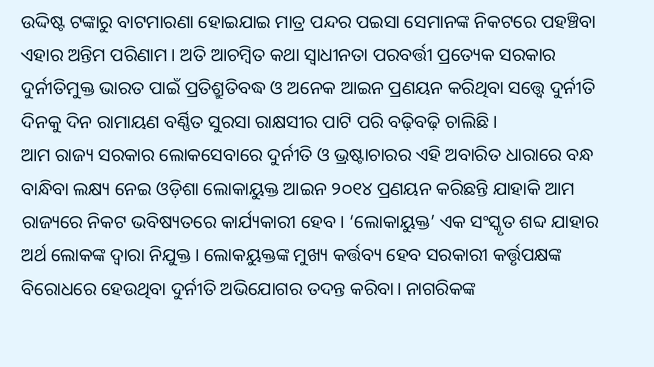ଉଦ୍ଦିଷ୍ଟ ଟଙ୍କାରୁ ବାଟମାରଣା ହୋଇଯାଇ ମାତ୍ର ପନ୍ଦର ପଇସା ସେମାନଙ୍କ ନିକଟରେ ପହଞ୍ଚିବା ଏହାର ଅନ୍ତିମ ପରିଣାମ। ଅତି ଆଚମ୍ବିତ କଥା ସ୍ବାଧୀନତା ପରବର୍ତ୍ତୀ ପ୍ରତ୍ୟେକ ସରକାର ଦୁର୍ନୀତିମୁକ୍ତ ଭାରତ ପାଇଁ ପ୍ରତିଶ୍ରୁତିବଦ୍ଧ ଓ ଅନେକ ଆଇନ ପ୍ରଣୟନ କରିଥିବା ସତ୍ତ୍ବେ ଦୁର୍ନୀତି ଦିନକୁ ଦିନ ରାମାୟଣ ବର୍ଣ୍ଣିତ ସୁରସା ରାକ୍ଷସୀର ପାଟି ପରି ବଢ଼ିବଢ଼ି ଚାଲିଛି।
ଆମ ରାଜ୍ୟ ସରକାର ଲୋକସେବାରେ ଦୁର୍ନୀତି ଓ ଭ୍ରଷ୍ଟାଚାରର ଏହି ଅବାରିତ ଧାରାରେ ବନ୍ଧ ବାନ୍ଧିବା ଲକ୍ଷ୍ୟ ନେଇ ଓଡ଼ିଶା ଲୋକାୟୁକ୍ତ ଆଇନ ୨୦୧୪ ପ୍ରଣୟନ କରିଛନ୍ତି ଯାହାକି ଆମ ରାଜ୍ୟରେ ନିକଟ ଭବିଷ୍ୟତରେ କାର୍ଯ୍ୟକାରୀ ହେବ। ‘ଲୋକାୟୁକ୍ତ’ ଏକ ସଂସ୍କୃତ ଶବ୍ଦ ଯାହାର ଅର୍ଥ ଲୋକଙ୍କ ଦ୍ବାରା ନିଯୁକ୍ତ। ଲୋକୟୁକ୍ତଙ୍କ ମୁଖ୍ୟ କର୍ତ୍ତବ୍ୟ ହେବ ସରକାରୀ କର୍ତ୍ତୃପକ୍ଷଙ୍କ ବିରୋଧରେ ହେଉଥିବା ଦୁର୍ନୀତି ଅଭିଯୋଗର ତଦନ୍ତ କରିବା। ନାଗରିକଙ୍କ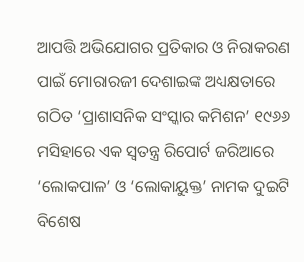ଆପତ୍ତି ଅଭିଯୋଗର ପ୍ରତିକାର ଓ ନିରାକରଣ ପାଇଁ ମୋରାରଜୀ ଦେଶାଇଙ୍କ ଅଧ୍ୟକ୍ଷତାରେ ଗଠିତ ‘ପ୍ରାଶାସନିକ ସଂସ୍କାର କମିଶନ’ ୧୯୬୬ ମସିହାରେ ଏକ ସ୍ବତନ୍ତ୍ର ରିପୋର୍ଟ ଜରିଆରେ ‘ଲୋକପାଳ’ ଓ ‘ଲୋକାୟୁକ୍ତ’ ନାମକ ଦୁଇଟି ବିଶେଷ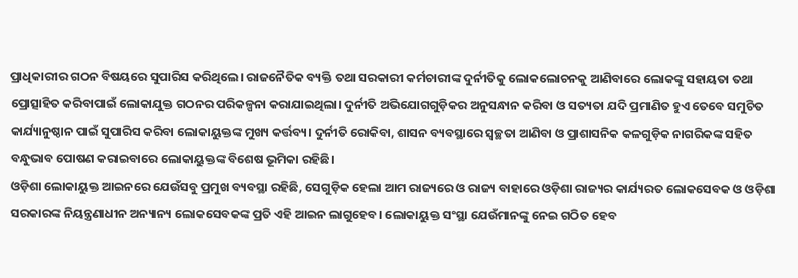ପ୍ରାଧିକାରୀର ଗଠନ ବିଷୟରେ ସୁପାରିସ କରିଥିଲେ। ରାଜନୈତିକ ବ୍ୟକ୍ତି ତଥା ସରକାରୀ କର୍ମଚାରୀଙ୍କ ଦୁର୍ନୀତିକୁ ଲୋକଲୋଚନକୁ ଆଣିବାରେ ଲୋକଙ୍କୁ ସହାୟତା ତଥା ପ୍ରୋତ୍ସାହିତ କରିବାପାଇଁ ଲୋକାଯୁକ୍ତ ଗଠନର ପରିକଳ୍ପନା କରାଯାଇଥିଲା। ଦୁର୍ନୀତି ଅଭିଯୋଗଗୁଡ଼ିକର ଅନୁସନ୍ଧାନ କରିବା ଓ ସତ୍ୟତା ଯଦି ପ୍ରମାଣିତ ହୁଏ ତେବେ ସମୁଚିତ କାର୍ଯ୍ୟାନୁଷ୍ଠାନ ପାଇଁ ସୁପାରିସ କରିବା ଲୋକାୟୁକ୍ତଙ୍କ ମୁଖ୍ୟ କର୍ତ୍ତବ୍ୟ। ଦୁର୍ନୀତି ରୋକିବା, ଶାସନ ବ୍ୟବସ୍ଥାରେ ସ୍ବଚ୍ଛତା ଆଣିବା ଓ ପ୍ରାଶାସନିକ କଳଗୁଡ଼ିକ ନାଗରିକଙ୍କ ସହିତ ବନ୍ଧୁଭାବ ପୋଷଣ କରାଇବାରେ ଲୋକାୟୁକ୍ତଙ୍କ ବିଶେଷ ଭୂମିକା ରହିଛି।
ଓଡ଼ିଶା ଲୋକାୟୁକ୍ତ ଆଇନରେ ଯେଉଁସବୁ ପ୍ରମୁଖ ବ୍ୟବସ୍ଥା ରହିଛି, ସେଗୁଡ଼ିକ ହେଲା ଆମ ରାଜ୍ୟରେ ଓ ରାଜ୍ୟ ବାହାରେ ଓଡ଼ିଶା ରାଜ୍ୟର କାର୍ଯ୍ୟରତ ଲୋକସେବକ ଓ ଓଡ଼ିଶା ସରକାରଙ୍କ ନିୟନ୍ତ୍ରଣାଧୀନ ଅନ୍ୟାନ୍ୟ ଲୋକସେବକଙ୍କ ପ୍ରତି ଏହି ଆଇନ ଲାଗୁହେବ। ଲୋକାୟୁକ୍ତ ସଂସ୍ଥା ଯେଉଁମାନଙ୍କୁ ନେଇ ଗଠିତ ହେବ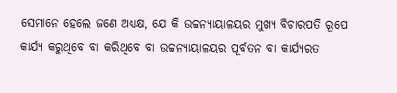ସେମାନେ ହେଲେ ଜଣେ ଅଧ୍ୟକ୍ଷ, ଯେ କି ଉଚ୍ଚନ୍ୟାୟାଳୟର ମୁଖ୍ୟ ବିଚାରପତି ରୂପେ କାର୍ଯ୍ୟ କରୁଥିବେ ବା କରିଥିବେ ବା ଉଚ୍ଚନ୍ୟାୟାଳୟର ପୂର୍ବତନ ବା କାର୍ଯ୍ୟରତ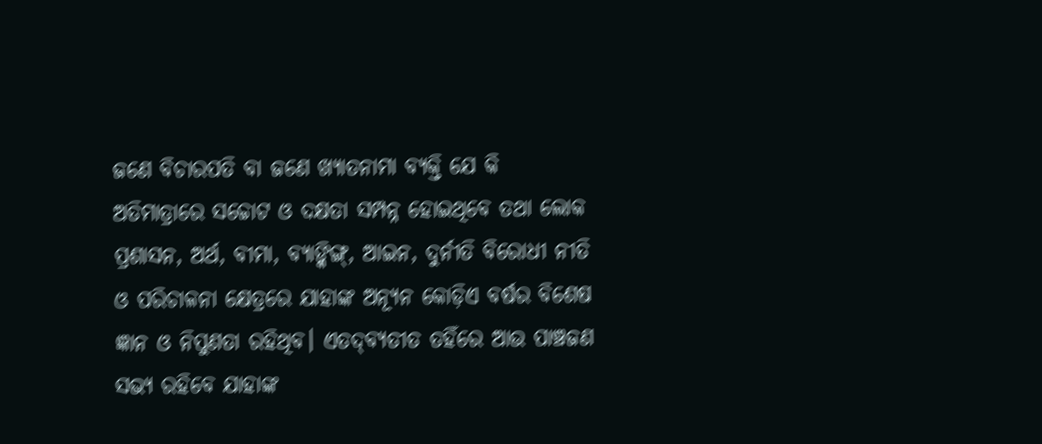ଜଣେ ବିଚାରପତି ବା ଜଣେ ଖ୍ୟାତନାମା ବ୍ୟକ୍ତି ଯେ କି ଅତିମାତ୍ରାରେ ସଚ୍ଚୋଟ ଓ ଦକ୍ଷତା ସମ୍ପନ୍ନ ହୋଇଥିବେ ତଥା ଲୋକ ପ୍ରଶାସନ, ଅର୍ଥ, ବୀମା, ବ୍ୟାଙ୍କିଙ୍ଗ୍‌, ଆଇନ, ଦୁର୍ନୀତି ବିରୋଧୀ ନୀତି ଓ ପରିଚାଳନା କ୍ଷେତ୍ରରେ ଯାହାଙ୍କ ଅନ୍ୟୂନ କୋଡ଼ିଏ ବର୍ଷର ବିଶେଷ ଜ୍ଞାନ ଓ ନିପୁଣତା ରହିଥିବ। ଏତଦ୍‌ବ୍ୟତୀତ ତହିଁରେ ଆଉ ପାଞ୍ଚଜଣ ସଭ୍ୟ ରହିବେ ଯାହାଙ୍କ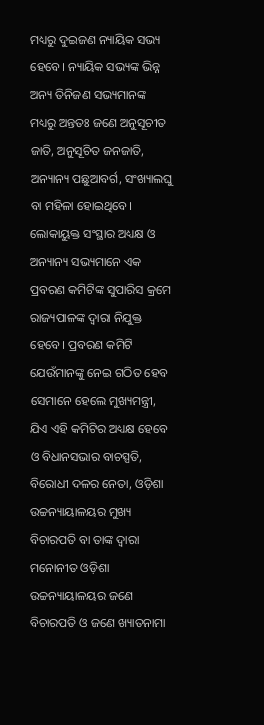ମଧ୍ୟରୁ ଦୁଇଜଣ ନ୍ୟାୟିକ ସଭ୍ୟ ହେବେ। ନ୍ୟାୟିକ ସଭ୍ୟଙ୍କ ଭିନ୍ନ ଅନ୍ୟ ତିନିଜଣ ସଭ୍ୟମାନଙ୍କ ମଧ୍ୟରୁ ଅନ୍ତତଃ ଜଣେ ଅନୁସୂଚୀତ ଜାତି, ଅନୁସୂଚିତ ଜନଜାତି, ଅନ୍ୟାନ୍ୟ ପଛୁଆବର୍ଗ, ସଂଖ୍ୟାଲଘୁ ବା ମହିଳା ହୋଇଥିବେ।
ଲୋକାୟୁକ୍ତ ସଂସ୍ଥାର ଅଧ୍ୟକ୍ଷ ଓ ଅନ୍ୟାନ୍ୟ ସଭ୍ୟମାନେ ଏକ ପ୍ରବରଣ କମିଟିଙ୍କ ସୁପାରିସ କ୍ରମେ ରାଜ୍ୟପାଳଙ୍କ ଦ୍ବାରା ନିଯୁକ୍ତ ହେବେ। ପ୍ରବରଣ କମିଟି ଯେଉଁମାନଙ୍କୁ ନେଇ ଗଠିତ ହେବ ସେମାନେ ହେଲେ ମୁଖ୍ୟମନ୍ତ୍ରୀ, ଯିଏ ଏହି କମିଟିର ଅଧ୍ୟକ୍ଷ ହେବେ ଓ ବିଧାନସଭାର ବାଚସ୍ପତି, ବିରୋଧୀ ଦଳର ନେତା, ଓଡ଼ିଶା ଉଚ୍ଚନ୍ୟାୟାଳୟର ମୁଖ୍ୟ ବିଚାରପତି ବା ତାଙ୍କ ଦ୍ବାରା ମନୋନୀତ ଓଡ଼ିଶା ଉଚ୍ଚନ୍ୟାୟାଳୟର ଜଣେ ବିଚାରପତି ଓ ଜଣେ ଖ୍ୟାତନାମା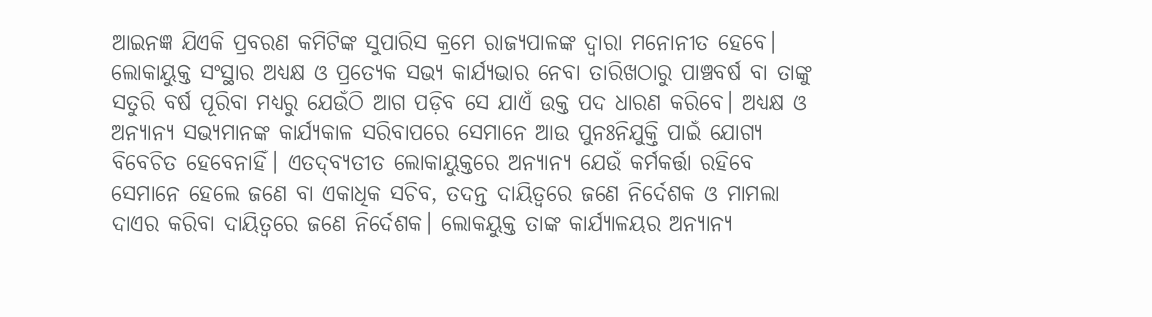ଆଇନଜ୍ଞ ଯିଏକି ପ୍ରବରଣ କମିଟିଙ୍କ ସୁପାରିସ କ୍ରମେ ରାଜ୍ୟପାଳଙ୍କ ଦ୍ବାରା ମନୋନୀତ ହେବେ। ଲୋକାୟୁକ୍ତ ସଂସ୍ଥାର ଅଧ୍ୟକ୍ଷ ଓ ପ୍ରତ୍ୟେକ ସଭ୍ୟ କାର୍ଯ୍ୟଭାର ନେବା ତାରିଖଠାରୁ ପାଞ୍ଚବର୍ଷ ବା ତାଙ୍କୁ ସତୁରି ବର୍ଷ ପୂରିବା ମଧ୍ୟରୁ ଯେଉଁଠି ଆଗ ପଡ଼ିବ ସେ ଯାଏଁ ଉକ୍ତ ପଦ ଧାରଣ କରିବେ। ଅଧ୍ୟକ୍ଷ ଓ ଅନ୍ୟାନ୍ୟ ସଭ୍ୟମାନଙ୍କ କାର୍ଯ୍ୟକାଳ ସରିବାପରେ ସେମାନେ ଆଉ ପୁନଃନିଯୁକ୍ତି ପାଇଁ ଯୋଗ୍ୟ ବିବେଚିତ ହେବେନାହିଁ। ଏତଦ୍‌ବ୍ୟତୀତ ଲୋକାୟୁକ୍ତରେ ଅନ୍ୟାନ୍ୟ ଯେଉଁ କର୍ମକର୍ତ୍ତା ରହିବେ ସେମାନେ ହେଲେ ଜଣେ ବା ଏକାଧିକ ସଚିବ, ତଦନ୍ତ ଦାୟିତ୍ବରେ ଜଣେ ନିର୍ଦେଶକ ଓ ମାମଲା ଦାଏର କରିବା ଦାୟିତ୍ବରେ ଜଣେ ନିର୍ଦେଶକ। ଲୋକୟୁକ୍ତ ତାଙ୍କ କାର୍ଯ୍ୟାଳୟର ଅନ୍ୟାନ୍ୟ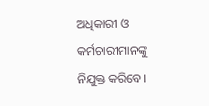ଅଧିକାରୀ ଓ କର୍ମଚାରୀମାନଙ୍କୁ ନିଯୁକ୍ତ କରିବେ।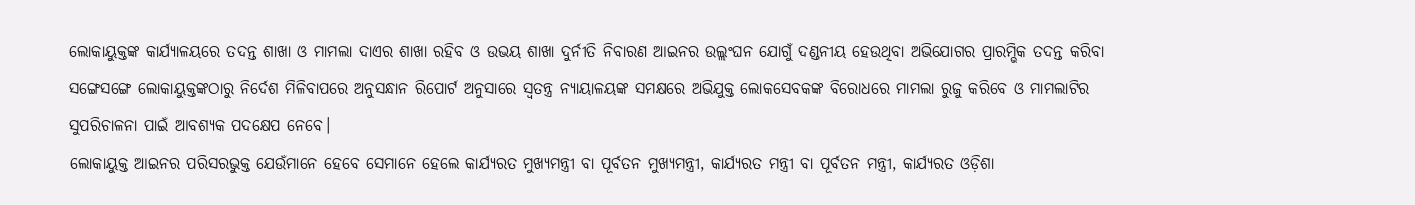ଲୋକାୟୁକ୍ତଙ୍କ କାର୍ଯ୍ୟାଳୟରେ ତଦନ୍ତ ଶାଖା ଓ ମାମଲା ଦାଏର ଶାଖା ରହିବ ଓ ଉଭୟ ଶାଖା ଦୁର୍ନୀତି ନିବାରଣ ଆଇନର ଉଲ୍ଲଂଘନ ଯୋଗୁଁ ଦଣ୍ଡନୀୟ ହେଉଥିବା ଅଭିଯୋଗର ପ୍ରାରମ୍ଭିକ ତଦନ୍ତ କରିବା ସଙ୍ଗେସଙ୍ଗେ ଲୋକାୟୁକ୍ତଙ୍କଠାରୁ ନିର୍ଦେଶ ମିଳିବାପରେ ଅନୁସନ୍ଧାନ ରିପୋର୍ଟ ଅନୁସାରେ ସ୍ବତନ୍ତ୍ର ନ୍ୟାୟାଳୟଙ୍କ ସମକ୍ଷରେ ଅଭିଯୁକ୍ତ ଲୋକସେବକଙ୍କ ବିରୋଧରେ ମାମଲା ରୁଜୁ କରିବେ ଓ ମାମଲାଟିର ସୁପରିଚାଳନା ପାଇଁ ଆବଶ୍ୟକ ପଦକ୍ଷେପ ନେବେ।
ଲୋକାୟୁକ୍ତ ଆଇନର ପରିସରଭୁକ୍ତ ଯେଉଁମାନେ ହେବେ ସେମାନେ ହେଲେ କାର୍ଯ୍ୟରତ ମୁଖ୍ୟମନ୍ତ୍ରୀ ବା ପୂର୍ବତନ ମୁଖ୍ୟମନ୍ତ୍ରୀ, କାର୍ଯ୍ୟରତ ମନ୍ତ୍ରୀ ବା ପୂର୍ବତନ ମନ୍ତ୍ରୀ, କାର୍ଯ୍ୟରତ ଓଡ଼ିଶା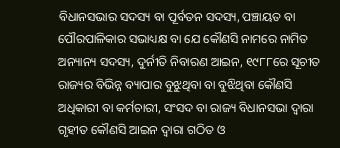ବିଧାନସଭାର ସଦସ୍ୟ ବା ପୂର୍ବତନ ସଦସ୍ୟ, ପଞ୍ଚାୟତ ବା ପୌରପାଳିକାର ସଭାଧ୍ୟକ୍ଷ ବା ଯେ କୌଣସି ନାମରେ ନାମିତ ଅନ୍ୟାନ୍ୟ ସଦସ୍ୟ, ଦୁର୍ନୀତି ନିବାରଣ ଆଇନ, ୧୯୮୮ରେ ସୂଚୀତ ରାଜ୍ୟର ବିଭିନ୍ନ ବ୍ୟାପାର ବୁଝୁଥିବା ବା ବୁଝିଥିବା କୌଣସି ଅଧିକାରୀ ବା କର୍ମଚାରୀ, ସଂସଦ ବା ରାଜ୍ୟ ବିଧାନସଭା ଦ୍ବାରା ଗୃହୀତ କୌଣସି ଆଇନ ଦ୍ବାରା ଗଠିତ ଓ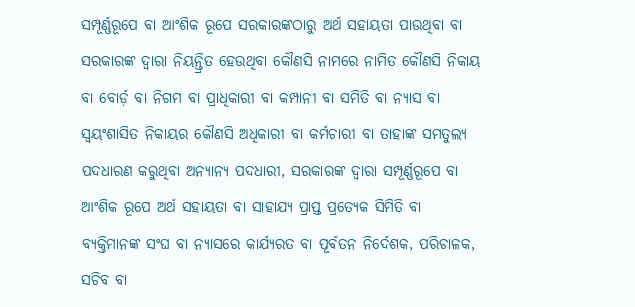ସମ୍ପୂର୍ଣ୍ଣରୂପେ ବା ଆଂଶିକ ରୂପେ ସରକାରଙ୍କଠାରୁ ଅର୍ଥ ସହାୟତା ପାଉଥିବା ବା ସରକାରଙ୍କ ଦ୍ବାରା ନିୟନ୍ତ୍ରିତ ହେଉଥିବା କୌଣସି ନାମରେ ନାମିତ କୌଣସି ନିକାୟ ବା ବୋର୍ଡ଼ ବା ନିଗମ ବା ପ୍ରାଧିକାରୀ ବା କମ୍ପାନୀ ବା ସମିତି ବା ନ୍ୟାସ ବା ସ୍ବୟଂଶାସିତ ନିକାୟର କୌଣସି ଅଧିକାରୀ ବା କର୍ମଚାରୀ ବା ତାହାଙ୍କ ସମତୁଲ୍ୟ ପଦଧାରଣ କରୁଥିବା ଅନ୍ୟାନ୍ୟ ପଦଧାରୀ, ସରକାରଙ୍କ ଦ୍ବାରା ସମ୍ପୂର୍ଣ୍ଣରୂପେ ବା ଆଂଶିକ ରୂପେ ଅର୍ଥ ସହାୟତା ବା ସାହାଯ୍ୟ ପ୍ରାପ୍ତ ପ୍ରତ୍ୟେକ ସିମିତି ବା ବ୍ୟକ୍ତିମାନଙ୍କ ସଂଘ ବା ନ୍ୟାସରେ କାର୍ଯ୍ୟରତ ବା ପୂର୍ବତନ ନିର୍ଦେଶକ, ପରିଚାଳକ, ସଚିବ ବା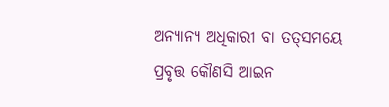ଅନ୍ୟାନ୍ୟ ଅଧିକାରୀ ବା ତତ୍‌ସମୟେ ପ୍ରବୃତ୍ତ କୌଣସି ଆଇନ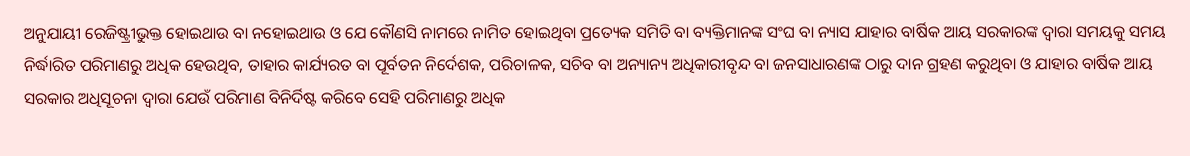ଅନୁଯାୟୀ ରେଜିଷ୍ଟ୍ରୀଭୁକ୍ତ ହୋଇଥାଉ ବା ନହୋଇଥାଉ ଓ ଯେ କୌଣସି ନାମରେ ନାମିତ ହୋଇଥିବା ପ୍ରତ୍ୟେକ ସମିତି ବା ବ୍ୟକ୍ତିମାନଙ୍କ ସଂଘ ବା ନ୍ୟାସ ଯାହାର ବାର୍ଷିକ ଆୟ ସରକାରଙ୍କ ଦ୍ବାରା ସମୟକୁ ସମୟ ନିର୍ଦ୍ଧାରିତ ପରିମାଣରୁ ଅଧିକ ହେଉଥିବ, ତାହାର କାର୍ଯ୍ୟରତ ବା ପୂର୍ବତନ ନିର୍ଦେଶକ, ପରିଚାଳକ, ସଚିବ ବା ଅନ୍ୟାନ୍ୟ ଅଧିକାରୀବୃନ୍ଦ ବା ଜନସାଧାରଣଙ୍କ ଠାରୁ ଦାନ ଗ୍ରହଣ କରୁଥିବା ଓ ଯାହାର ବାର୍ଷିକ ଆୟ ସରକାର ଅଧିସୂଚନା ଦ୍ବାରା ଯେଉଁ ପରିମାଣ ବିନିର୍ଦିଷ୍ଟ କରିବେ ସେହି ପରିମାଣରୁ ଅଧିକ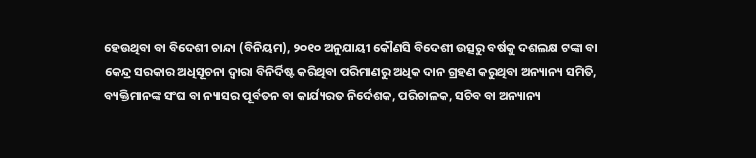ହେଉଥିବା ବା ବିଦେଶୀ ଚାନ୍ଦା (ବିନିୟମ), ୨୦୧୦ ଅନୁଯାୟୀ କୌଣସି ବିଦେଶୀ ଉତ୍ସରୁ ବର୍ଷକୁ ଦଶଲକ୍ଷ ଟଙ୍କା ବା କେନ୍ଦ୍ର ସରକାର ଅଧିସୂଚନା ଦ୍ବାରା ବିନିର୍ଦିଷ୍ଟ କରିଥିବା ପରିମାଣରୁ ଅଧିକ ଦାନ ଗ୍ରହଣ କରୁଥିବା ଅନ୍ୟାନ୍ୟ ସମିତି, ବ୍ୟକ୍ତିମାନଙ୍କ ସଂଘ ବା ନ୍ୟାସର ପୂର୍ବତନ ବା କାର୍ଯ୍ୟରତ ନିର୍ଦେଶକ, ପରିଚାଳକ, ସଚିବ ବା ଅନ୍ୟାନ୍ୟ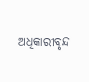ଅଧିକାରୀବୃନ୍ଦ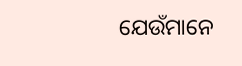ଯେଉଁମାନେ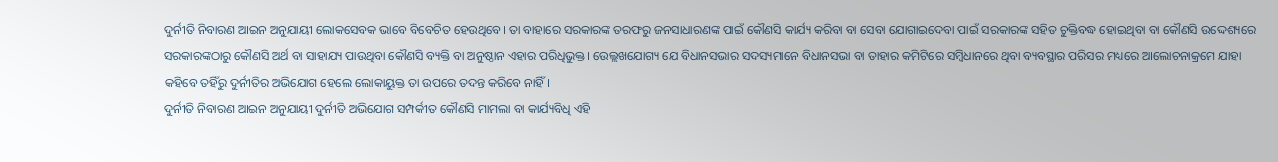ଦୁର୍ନୀତି ନିବାରଣ ଆଇନ ଅନୁଯାୟୀ ଲୋକସେବକ ଭାବେ ବିବେଚିତ ହେଉଥିବେ। ତା ବାହାରେ ସରକାରଙ୍କ ତରଫରୁ ଜନସାଧାରଣଙ୍କ ପାଇଁ କୌଣସି କାର୍ଯ୍ୟ କରିବା ବା ସେବା ଯୋଗାଇଦେବା ପାଇଁ ସରକାରଙ୍କ ସହିତ ଚୁକ୍ତିବଦ୍ଧ ହୋଇଥିବା ବା କୌଣସି ଉଦ୍ଦେଶ୍ୟରେ ସରକାରଙ୍କଠାରୁ କୌଣସି ଅର୍ଥ ବା ସାହାଯ୍ୟ ପାଉଥିବା କୌଣସି ବ୍ୟକ୍ତି ବା ଅନୁଷ୍ଠାନ ଏହାର ପରିଧିଭୁକ୍ତ। ଉେଲ୍ଲଖଯୋଗ୍ୟ ଯେ ବିଧାନସଭାର ସଦସ୍ୟମାନେ ବିଧାନସଭା ବା ତାହାର କମିଟିରେ ସମ୍ବିଧାନରେ ଥିବା ବ୍ୟବସ୍ଥାର ପରିସର ମଧ୍ୟରେ ଆଲୋଚନାକ୍ରମେ ଯାହା କହିବେ ତହିଁରୁ ଦୁର୍ନୀତିର ଅଭିଯୋଗ ହେଲେ ଲୋକାୟୁକ୍ତ ତା ଉପରେ ତଦନ୍ତ କରିବେ ନାହିଁ।
ଦୁର୍ନୀତି ନିବାରଣ ଆଇନ ଅନୁଯାୟୀ ଦୁର୍ନୀତି ଅଭିଯୋଗ ସମ୍ପର୍କୀତ କୌଣସି ମାମଲା ବା କାର୍ଯ୍ୟବିଧି ଏହି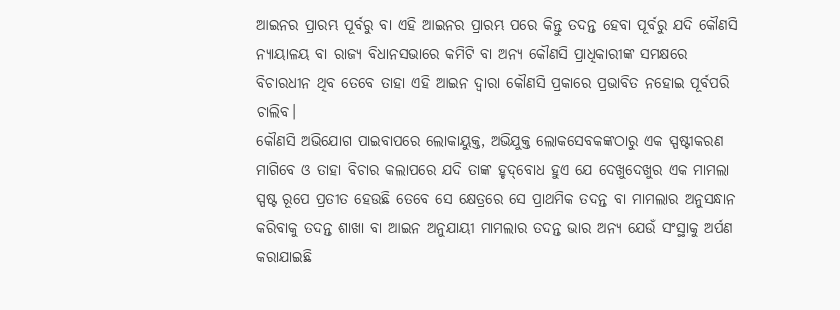ଆଇନର ପ୍ରାରମ୍ଭ ପୂର୍ବରୁ ବା ଏହି ଆଇନର ପ୍ରାରମ୍ଭ ପରେ କିନ୍ତୁ ତଦନ୍ତ ହେବା ପୂର୍ବରୁ ଯଦି କୌଣସି ନ୍ୟାୟାଳୟ ବା ରାଜ୍ୟ ବିଧାନସଭାରେ କମିଟି ବା ଅନ୍ୟ କୌଣସି ପ୍ରାଧିକାରୀଙ୍କ ସମକ୍ଷରେ ବିଚାରଧୀନ ଥିବ ତେବେ ତାହା ଏହି ଆଇନ ଦ୍ବାରା କୌଣସି ପ୍ରକାରେ ପ୍ରଭାବିତ ନହୋଇ ପୂର୍ବପରି ଚାଲିବ।
କୌଣସି ଅଭିଯୋଗ ପାଇବାପରେ ଲୋକାୟୁକ୍ତ, ଅଭିଯୁକ୍ତ ଲୋକସେବକଙ୍କଠାରୁ ଏକ ସ୍ପଷ୍ଟୀକରଣ ମାଗିବେ ଓ ତାହା ବିଚାର କଲାପରେ ଯଦି ତାଙ୍କ ହୃଦ୍‌ବୋଧ ହୁଏ ଯେ ଦେଖୁଦେଖୁର ଏକ ମାମଲା ସ୍ପଷ୍ଟ ରୂପେ ପ୍ରତୀତ ହେଉଛି ତେବେ ସେ କ୍ଷେତ୍ରରେ ସେ ପ୍ରାଥମିକ ତଦନ୍ତ ବା ମାମଲାର ଅନୁସନ୍ଧାନ କରିବାକୁ ତଦନ୍ତ ଶାଖା ବା ଆଇନ ଅନୁଯାୟୀ ମାମଲାର ତଦନ୍ତ ଭାର ଅନ୍ୟ ଯେଉଁ ସଂସ୍ଥାକୁ ଅର୍ପଣ କରାଯାଇଛି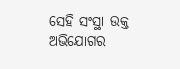ସେହି ସଂସ୍ଥା ଉକ୍ତ ଅଭିଯୋଗର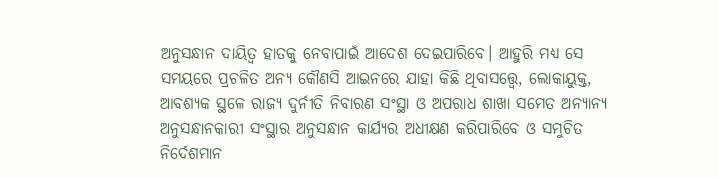ଅନୁସନ୍ଧାନ ଦାୟିତ୍ବ ହାତକୁ ନେବାପାଇଁ ଆଦେଶ ଦେଇପାରିବେ। ଆହୁରି ମଧ୍ୟ ସେ ସମୟରେ ପ୍ରଚଳିତ ଅନ୍ୟ କୌଣସି ଆଇନରେ ଯାହା କିଛି ଥିବାସତ୍ତ୍ବେ, ଲୋକାୟୁକ୍ତ, ଆବଶ୍ୟକ ସ୍ଥଳେ ରାଜ୍ୟ ଦୁର୍ନୀତି ନିବାରଣ ସଂସ୍ଥା ଓ ଅପରାଧ ଶାଖା ସମେତ ଅନ୍ୟାନ୍ୟ ଅନୁସନ୍ଧାନକାରୀ ସଂସ୍ଥାର ଅନୁସନ୍ଧାନ କାର୍ଯ୍ୟର ଅଧୀକ୍ଷଣ କରିପାରିବେ ଓ ସମୁଚିତ ନିର୍ଦେଶମାନ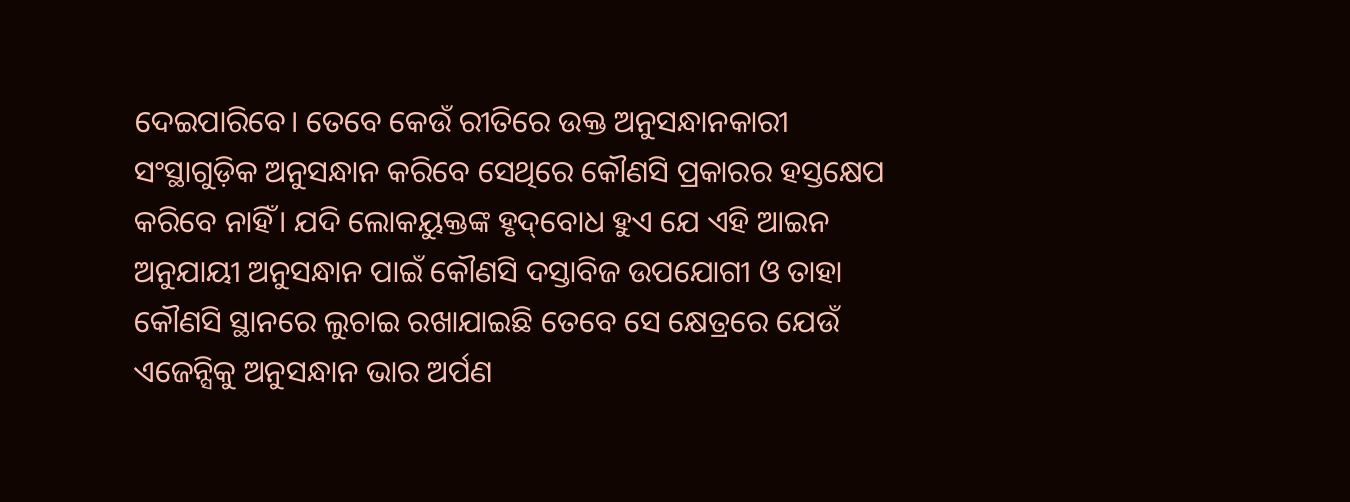ଦେଇପାରିବେ। ତେବେ କେଉଁ ରୀତିରେ ଉକ୍ତ ଅନୁସନ୍ଧାନକାରୀ ସଂସ୍ଥାଗୁଡ଼ିକ ଅନୁସନ୍ଧାନ କରିବେ ସେଥିରେ କୌଣସି ପ୍ରକାରର ହସ୍ତକ୍ଷେପ କରିବେ ନାହିଁ। ଯଦି ଲୋକୟୁକ୍ତଙ୍କ ହୃଦ୍‌ବୋଧ ହୁଏ ଯେ ଏହି ଆଇନ ଅନୁଯାୟୀ ଅନୁସନ୍ଧାନ ପାଇଁ କୌଣସି ଦସ୍ତାବିଜ ଉପଯୋଗୀ ଓ ତାହା କୌଣସି ସ୍ଥାନରେ ଲୁଚାଇ ରଖାଯାଇଛି ତେବେ ସେ କ୍ଷେତ୍ରରେ ଯେଉଁ ଏଜେନ୍ସିକୁ ଅନୁସନ୍ଧାନ ଭାର ଅର୍ପଣ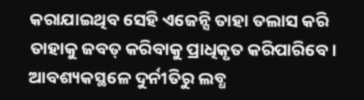କରାଯାଇଥିବ ସେହି ଏଜେନ୍ସି ତାହା ତଲାସ କରି ତାହାକୁ ଜବତ୍‌ କରିବାକୁ ପ୍ରାଧିକୃତ କରିପାରିବେ। ଆବଶ୍ୟକସ୍ଥଳେ ଦୁର୍ନୀତିରୁ ଲବ୍ଧ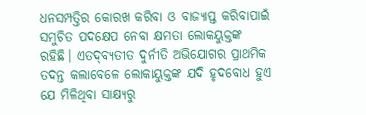ଧନସମ୍ପତ୍ତିର କୋରଖ କରିବା ଓ ବାଜ୍ୟାପ୍ତ କରିବାପାଇଁ ସମୁଚିତ ପଦକ୍ଷେପ ନେବା କ୍ଷମତା ଲୋକୟୁକ୍ତଙ୍କ ରହିଛି। ଏତଦ୍‌ବ୍ୟତୀତ ଦୁର୍ନୀତି ଅଭିଯୋଗର ପ୍ରାଥମିକ ତଦନ୍ତ କଲାବେଳେ ଲୋକାୟୁକ୍ତଙ୍କ ଯଦି ହୃଦବୋଧ ହୁଏ ଯେ ମିଳିଥିବା ସାକ୍ଷ୍ୟରୁ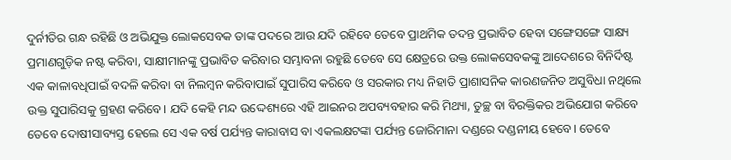ଦୁର୍ନୀତିର ଗନ୍ଧ ରହିଛି ଓ ଅଭିଯୁକ୍ତ ଲୋକସେବକ ତାଙ୍କ ପଦରେ ଆଉ ଯଦି ରହିବେ ତେବେ ପ୍ରାଥମିକ ତଦନ୍ତ ପ୍ରଭାବିତ ହେବା ସଙ୍ଗେସଙ୍ଗେ ସାକ୍ଷ୍ୟ ପ୍ରମାଣଗୁଡ଼ିକ ନଷ୍ଟ କରିବା, ସାକ୍ଷୀମାନଙ୍କୁ ପ୍ରଭାବିତ କରିବାର ସମ୍ଭାବନା ରହୁଛି ତେବେ ସେ କ୍ଷେତ୍ରରେ ଉକ୍ତ ଲୋକସେବକଙ୍କୁ ଆଦେଶରେ ବିନିର୍ଦିଷ୍ଟ ଏକ କାଳାବଧିପାଇଁ ବଦଳି କରିବା ବା ନିଲମ୍ବନ କରିବାପାଇଁ ସୁପାରିସ କରିବେ ଓ ସରକାର ମଧ୍ୟ ନିହାତି ପ୍ରାଶାସନିକ କାରଣଜନିତ ଅସୁବିଧା ନଥିଲେ ଉକ୍ତ ସୁପାରିସକୁ ଗ୍ରହଣ କରିବେ। ଯଦି କେହି ମନ୍ଦ ଉଦ୍ଦେଶ୍ୟରେ ଏହି ଆଇନର ଅପବ୍ୟବହାର କରି ମିଥ୍ୟା, ତୁଚ୍ଛ ବା ବିରକ୍ତିକର ଅଭିଯୋଗ କରିବେ ତେବେ ଦୋଷୀସାବ୍ୟସ୍ତ ହେଲେ ସେ ଏକ ବର୍ଷ ପର୍ଯ୍ୟନ୍ତ କାରାବାସ ବା ଏକଲକ୍ଷଟଙ୍କା ପର୍ଯ୍ୟନ୍ତ ଜୋରିମାନା ଦଣ୍ଡରେ ଦଣ୍ଡନୀୟ ହେବେ। ତେବେ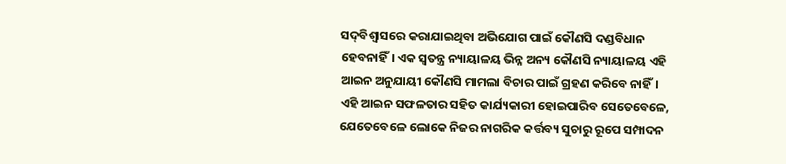ସଦ୍‌ବିଶ୍ବାସରେ କରାଯାଇଥିବା ଅଭିଯୋଗ ପାଇଁ କୌଣସି ଦଣ୍ଡବିଧାନ ହେବନାହିଁ। ଏକ ସ୍ବତନ୍ତ୍ର ନ୍ୟାୟାଳୟ ଭିନ୍ନ ଅନ୍ୟ କୌଣସି ନ୍ୟାୟାଳୟ ଏହି ଆଇନ ଅନୁଯାୟୀ କୌଣସି ମାମଲା ବିଚାର ପାଇଁ ଗ୍ରହଣ କରିବେ ନାହିଁ। ଏହି ଆଇନ ସଫଳତାର ସହିତ କାର୍ଯ୍ୟକାରୀ ହୋଇପାରିବ ସେତେବେଳେ, ଯେତେବେଳେ ଲୋକେ ନିଜର ନାଗରିକ କର୍ତ୍ତବ୍ୟ ସୁଚାରୁ ରୂପେ ସମ୍ପାଦନ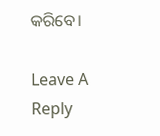କରିବେ।

Leave A Reply